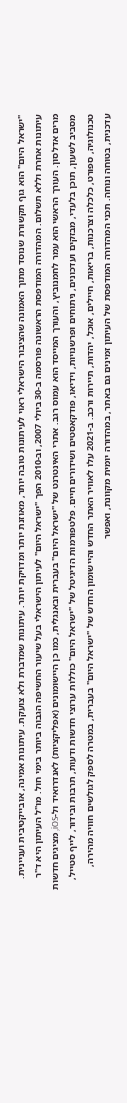"ישראל היום" הוא גוף תקשורת שנוסד מתוך האמונה שהציבור הישראלי ראוי לעיתונות טובה יותר, מאוזנת יותר ומדויקת יותר. עיתונות שמדברת ולא צועקת. עיתונות אמינה, אובייקטיבית ועניינית. עיתונות אחרת וללא תשלום. המהדורה המודפסת הראשונה פורסמה ב-30 ביולי 2007, וב-2010 הפך "ישראל היום" לעיתון הישראלי בעל שיעור החשיפה הגבוה ביותר בימי חול. מו"ל העיתון היא ד"ר מרים אדלסון. העורך הראשי הוא עמר לחמנוביץ, והעורך המייסד הוא עמוס רגב. אתרי האינטרנט של "ישראל היום" בעברית ובאנגלית, כמו כן היישומונים (אפליקציות) לאנדרואיד ול-iOS, מציגים חדשות מסביב לשעון, תוכן בלעדי, מבזקים ועדכונים, ניתוחים ופרשנויות, וידיאו, פודקאסטים ושידורים חיים. פלטפורמות הדיגיטל של "ישראל היום" כוללות ערוצי חדשות ודעות, תרבות ובידור, לייף סטייל, טכנולוגיה, ספורט, כלכלה וצרכנות, בריאות, חיילים, אוכל, יהדות, תיירות ורכב. ב-2021 עלו לאוויר האתר החדש והיישומון החדש של "ישראל היום" בעברית, במטרה לספק לגולשים חוויה מהירה, עדכנית, בטוחה ונוחה. תכני המהדורה המודפסת של העיתון זמינים גם באתר, במהדורה יומית מקוונת, ואפשר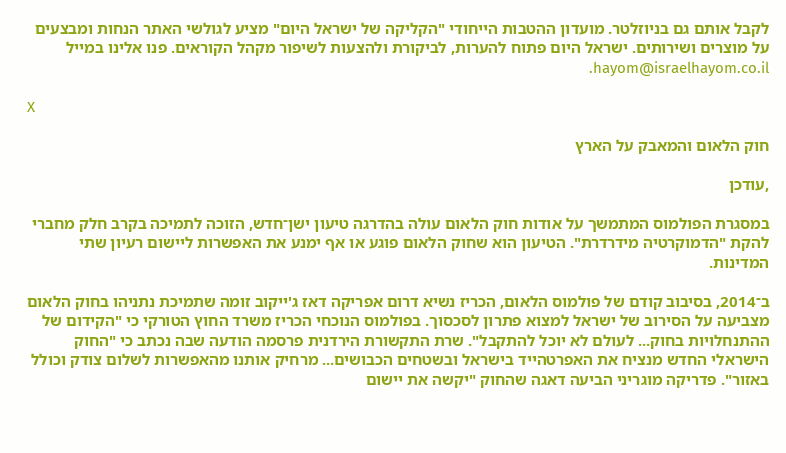לקבל אותם גם בניוזלטר. מועדון ההטבות הייחודי "הקליקה של ישראל היום" מציע לגולשי האתר הנחות ומבצעים על מוצרים ושירותים. ישראל היום פתוח להערות, לביקורת ולהצעות לשיפור מקהל הקוראים. פנו אלינו במייל hayom@israelhayom.co.il.

X

חוק הלאום והמאבק על הארץ

,עודכן

במסגרת הפולמוס המתמשך על אודות חוק הלאום עולה בהדרגה טיעון ישן־חדש, הזוכה לתמיכה בקרב חלק מחברי להקת "הדמוקרטיה מידרדרת". הטיעון הוא שחוק הלאום פוגע או אף ימנע את האפשרות ליישום רעיון שתי המדינות.

ב־2014, בסיבוב קודם של פולמוס הלאום, הכריז נשיא דרום אפריקה דאז ג'ייקוב זומה שתמיכת נתניהו בחוק הלאום מצביעה על הסירוב של ישראל למצוא פתרון לסכסוך. בפולמוס הנוכחי הכריז משרד החוץ הטורקי כי "הקידום של ההתנחלויות בחוק... לעולם לא יוכל להתקבל". שרת התקשורת הירדנית פרסמה הודעה שבה נכתב כי "החוק הישראלי החדש מנציח את האפרטהייד בישראל ובשטחים הכבושים... מרחיק אותנו מהאפשרות לשלום צודק וכולל באזור". פדריקה מוגריני הביעה דאגה שהחוק "יקשה את יישום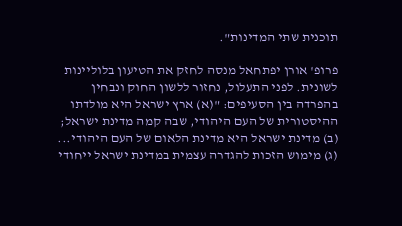תוכנית שתי המדינות".

פרופ' אורן יפתחאל מנסה לחזק את הטיעון בלוליינות לשונית. לפני התעלול, נחזור ללשון החוק ונבחין בהפרדה בין הסעיפים: "(א) ארץ ישראל היא מולדתו ההיסטורית של העם היהודי, שבה קמה מדינת ישראל; (ב) מדינת ישראל היא מדינת הלאום של העם היהודי... (ג) מימוש הזכות להגדרה עצמית במדינת ישראל ייחודי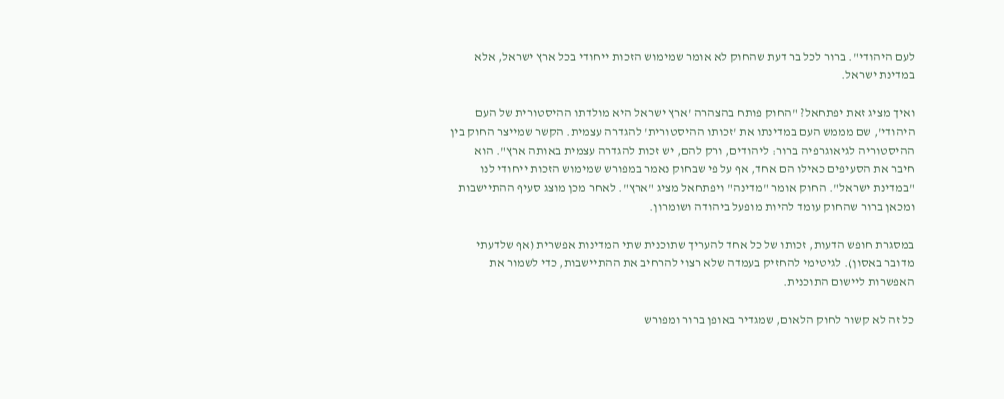לעם היהודי". ברור לכל בר דעת שהחוק לא אומר שמימוש הזכות ייחודי בכל ארץ ישראל, אלא במדינת ישראל.

ואיך מציג זאת יפתחאל? "החוק פותח בהצהרה 'ארץ ישראל היא מולדתו ההיסטורית של העם היהודי', שם מממש העם במדינתו את 'זכותו ההיסטורית' להגדרה עצמית. הקשר שמייצר החוק בין ההיסטוריה לגיאוגרפיה ברור: ליהודים, ורק להם, יש זכות להגדרה עצמית באותה ארץ". הוא חיבר את הסעיפים כאילו הם אחד, אף על פי שבחוק נאמר במפורש שמימוש הזכות ייחודי לנו "במדינת ישראל". החוק אומר "מדינה" ויפתחאל מציג "ארץ". לאחר מכן מוצג סעיף ההתיישבות ומכאן ברור שהחוק עומד להיות מופעל ביהודה ושומרון.

במסגרת חופש הדעות, זכותו של כל אחד להעריך שתוכנית שתי המדינות אפשרית (אף שלדעתי מדובר באסון). לגיטימי להחזיק בעמדה שלא רצוי להרחיב את ההתיישבות, כדי לשמור את האפשרות ליישום התוכנית.

כל זה לא קשור לחוק הלאום, שמגדיר באופן ברור ומפורש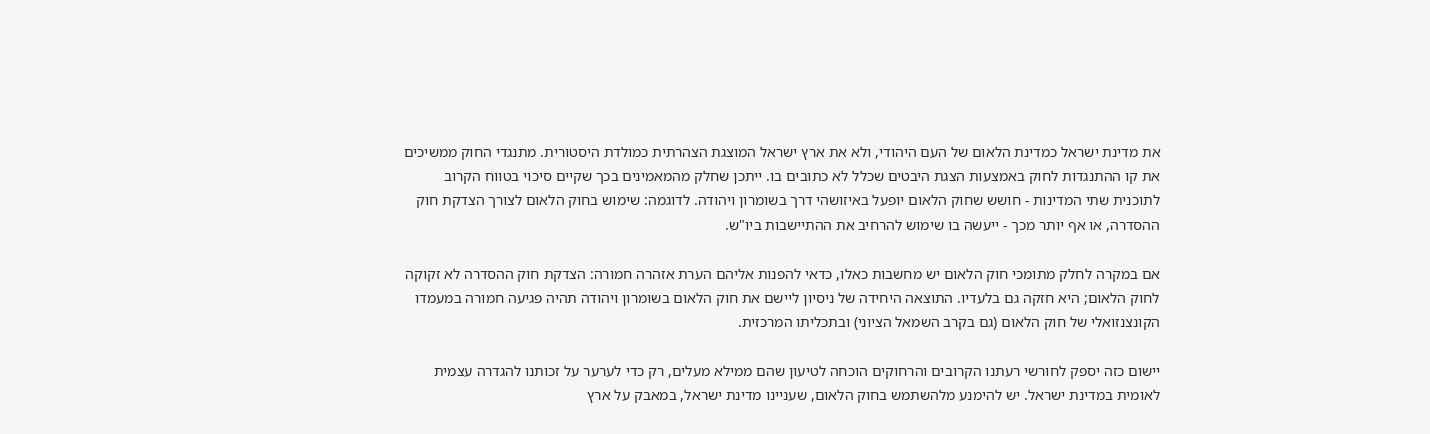את מדינת ישראל כמדינת הלאום של העם היהודי, ולא את ארץ ישראל המוצגת הצהרתית כמולדת היסטורית. מתנגדי החוק ממשיכים את קו ההתנגדות לחוק באמצעות הצגת היבטים שכלל לא כתובים בו. ייתכן שחלק מהמאמינים בכך שקיים סיכוי בטווח הקרוב לתוכנית שתי המדינות - חושש שחוק הלאום יופעל באיזושהי דרך בשומרון ויהודה. לדוגמה: שימוש בחוק הלאום לצורך הצדקת חוק ההסדרה, או אף יותר מכך - ייעשה בו שימוש להרחיב את ההתיישבות ביו"ש.

אם במקרה לחלק מתומכי חוק הלאום יש מחשבות כאלו, כדאי להפנות אליהם הערת אזהרה חמורה: הצדקת חוק ההסדרה לא זקוקה לחוק הלאום; היא חזקה גם בלעדיו. התוצאה היחידה של ניסיון ליישם את חוק הלאום בשומרון ויהודה תהיה פגיעה חמורה במעמדו הקונצנזואלי של חוק הלאום (גם בקרב השמאל הציוני) ובתכליתו המרכזית.

יישום כזה יספק לחורשי רעתנו הקרובים והרחוקים הוכחה לטיעון שהם ממילא מעלים, רק כדי לערער על זכותנו להגדרה עצמית לאומית במדינת ישראל. יש להימנע מלהשתמש בחוק הלאום, שעניינו מדינת ישראל, במאבק על ארץ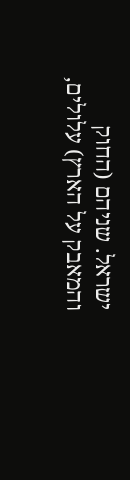ישראל. שניהם (החוק והמאבק על הארץ) עלולים,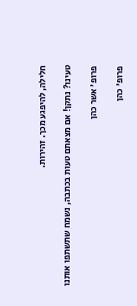חלילה, להיפגע מכך. זהירות.

טעינו? נתקן! אם מצאתם טעות בכתבה, נשמח שתשתפו אותנו

פרופ' אשר כהן

פרופ' כהן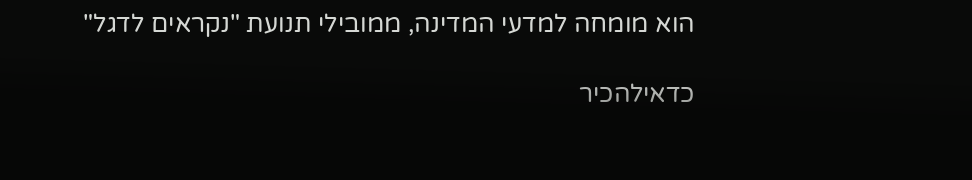הוא מומחה למדעי המדינה, ממובילי תנועת "נקראים לדגל"

כדאילהכיר